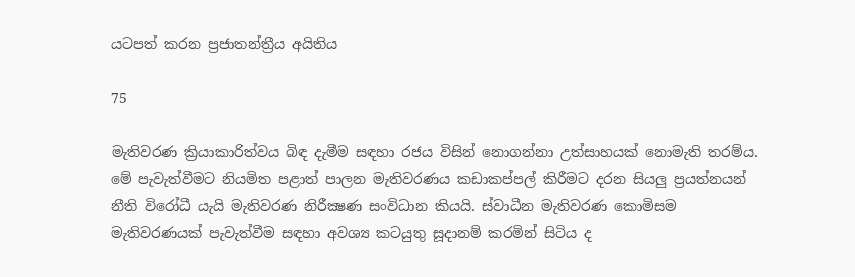යටපත් කරන ප්‍රජාතන්ත්‍රීය අයිතිය

75

මැතිවරණ ක්‍රියාකාරිත්වය බිඳ දැමීම සඳහා රජය විසින් නොගන්නා උත්සාහයක් නොමැති තරම්ය. මේ පැවැත්වීමට නියමිත පළාත් පාලන මැතිවරණය කඩාකප්පල් කිරීමට දරන සියලු ප්‍රයත්නයන් නීති විරෝධී යැයි මැතිවරණ නිරීක්‍ෂණ සංවිධාන කියයි. ස්වාධීන මැතිවරණ කොමිසම මැතිවරණයක් පැවැත්වීම සඳහා අවශ්‍ය කටයුතු සූදානම් කරමින් සිටිය ද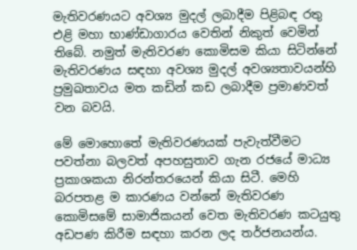මැතිවරණයට අවශ්‍ය මුදල් ලබාදීම පිළිබඳ රතු එළි මහා භාණ්ඩාගාරය වෙතින් නිකුත් වෙමින් තිබේ. නමුත් මැතිවරණ කොමිසම කියා සිටින්නේ මැතිවරණය සඳහා අවශ්‍ය මුදල් අවශ්‍යතාවයන්හි ප්‍රමුඛතාවය මත කඩින් කඩ ලබාදීම ප්‍රමාණවත් වන බවයි.

මේ මොහොතේ මැතිවරණයක් පැවැත්වීමට පවත්නා බලවත් අපහසුතාව ගැන රජයේ මාධ්‍ය ප්‍රකාශකයා නිරන්තරයෙන් කියා සිටී. මෙහි බරපතළ ම කාරණය වන්නේ මැතිවරණ කොමිසමේ සාමාජිකයන් වෙත මැතිවරණ කටයුතු අඩපණ කිරීම සඳහා කරන ලද තර්ජනයන්ය.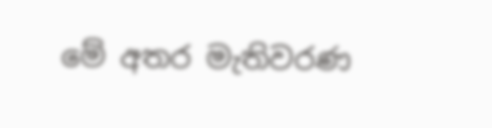මේ අතර මැතිවරණ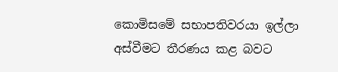කොමිසමේ සභාපතිවරයා ඉල්ලා අස්වීමට තීරණය කළ බවට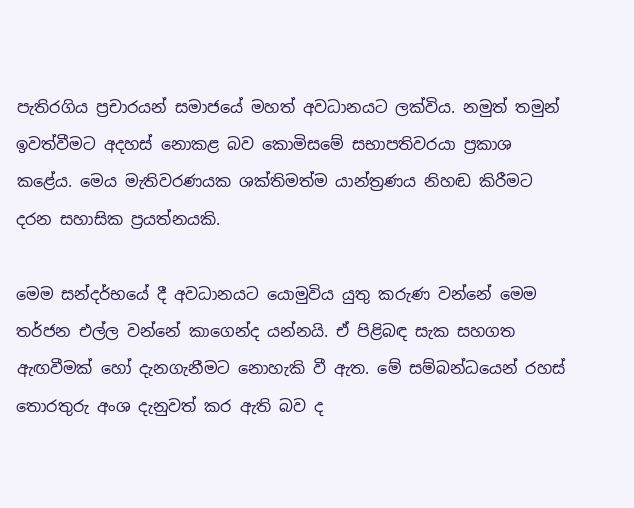පැතිරගිය ප්‍රචාරයන් සමාජයේ මහත් අවධානයට ලක්විය. නමුත් තමුන් ඉවත්වීමට අදහස් නොකළ බව කොමිසමේ සභාපතිවරයා ප්‍රකාශ කළේය. මෙය මැතිවරණයක ශක්තිමත්ම යාන්ත්‍රණය නිහඬ කිරීමට දරන සහාසික ප්‍රයත්නයකි.

මෙම සන්දර්භයේ දී අවධානයට යොමුවිය යුතු කරුණ වන්නේ මෙම තර්ජන එල්ල වන්නේ කාගෙන්ද යන්නයි. ඒ පිළිබඳ සැක සහගත ඇඟවීමක් හෝ දැනගැනීමට නොහැකි වී ඇත. මේ සම්බන්ධයෙන් රහස් තොරතුරු අංශ දැනුවත් කර ඇති බව ද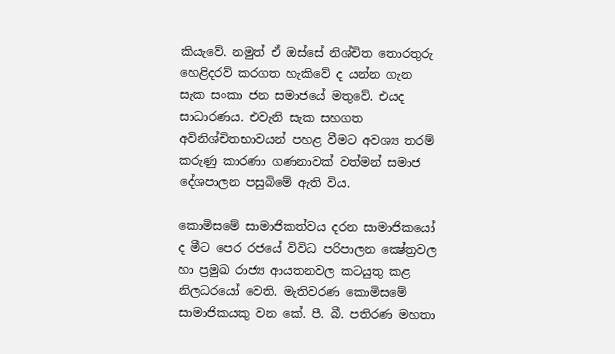කියැවේ. නමුත් ඒ ඔස්සේ නිශ්චිත තොරතුරු හෙළිදරව් කරගත හැකිවේ ද යන්න ගැන සැක සංකා ජන සමාජයේ මතුවේ. එයද සාධාරණය. එවැනි සැක සහගත අවිනිශ්චිතභාවයන් පහළ වීමට අවශ්‍ය තරම් කරුණු කාරණා ගණනාවක් වත්මන් සමාජ දේශපාලන පසුබිමේ ඇති විය.

කොමිසමේ සාමාජිකත්වය දරන සාමාජිකයෝ ද මීට පෙර රජයේ විවිධ පරිපාලන ක්‍ෂේත්‍රවල හා ප්‍රමුඛ රාජ්‍ය ආයතනවල කටයුතු කළ නිලධරයෝ වෙති. මැතිවරණ කොමිසමේ සාමාජිකයකු වන කේ. පී. බී. පතිරණ මහතා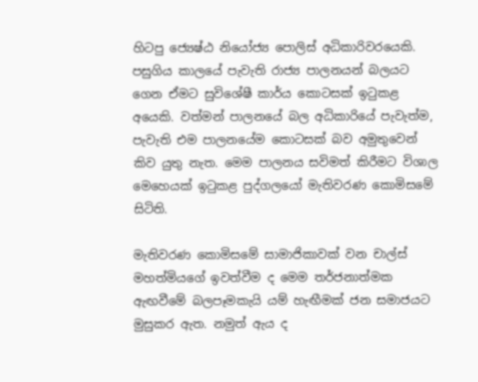හිටපු ජ්‍යෙෂ්ඨ නියෝජ්‍ය පොලිස් අධිකාරිවරයෙකි. පසුගිය කාලයේ පැවැති රාජ්‍ය පාලනයන් බලයට ගෙන ඒමට සුවිශේෂී කාර්ය කොටසක් ඉටුකළ අයෙකි. වත්මන් පාලනයේ බල අධිකාරියේ පැවැත්ම, පැවැති එම පාලනයේම කොටසක් බව අමුතුවෙන් කිව යුතු නැත. මෙම පාලනය සවිමත් කිරීමට විශාල මෙහෙයක් ඉටුකළ පුද්ගලයෝ මැතිවරණ කොමිසමේ සිටිති.

මැතිවරණ කොමිසමේ සාමාජිකාවක් වන චාල්ස් මහත්මියගේ ඉවත්වීම ද මෙම තර්ජනාත්මක ඇඟවීමේ බලපෑමකැයි යම් හැඟීමක් ජන සමාජයට මුසුකර ඇත. නමුත් ඇය ද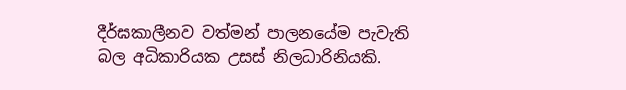දීර්ඝකාලීනව වත්මන් පාලනයේම පැවැති බල අධිකාරියක උසස් නිලධාරිනියකි.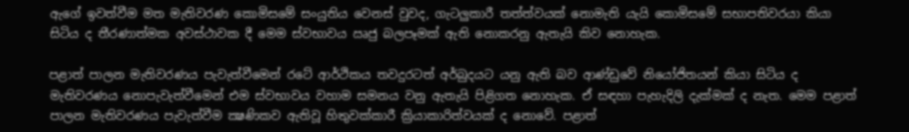ඇගේ ඉවත්වීම මත මැතිවරණ කොමිසමේ සංයුතිය වෙනස් වුවද, ගැටලුකාරී තත්ත්වයක් නොමැති යැයි කොමිසමේ සභාපතිවරයා කියා සිටිය ද තීරණාත්මක අවස්ථාවක දී මෙම ස්වභාවය ඍජු බලපෑමක් ඇති නොකරනු ඇතැයි කිව නොහැක.

පළාත් පාලන මැතිවරණය පැවැත්වීමෙන් රටේ ආර්ථිකය තවදුරටත් අර්බුදයට යනු ඇති බව ආණ්ඩුවේ නියෝජිතයන් කියා සිටිය ද මැතිවරණය නොපැවැත්වීමෙන් එම ස්වභාවය වහාම සමනය වනු ඇතැයි පිළිගත නොහැක. ඒ සඳහා පැහැදිලි දැක්මක් ද නැත. මෙම පළාත් පාලන මැතිවරණය පැවැත්වීම ක්‍ෂණිකව ඇතිවූ හිතුවක්කාරී ක්‍රියාකාරිත්වයක් ද නොවේ. පළාත්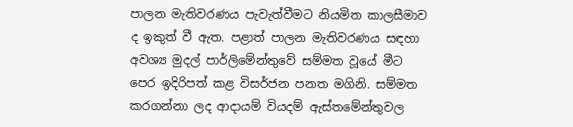පාලන මැතිවරණය පැවැත්වීමට නියමිත කාලසීමාව ද ඉකුත් වී ඇත. පළාත් පාලන මැතිවරණය සඳහා අවශ්‍ය මුදල් පාර්ලිමේන්තුවේ සම්මත වූයේ මීට පෙර ඉදිරිපත් කළ විසර්ජන පනත මගිනි. සම්මත කරගන්නා ලද ආදායම් වියදම් ඇස්තමේන්තුවල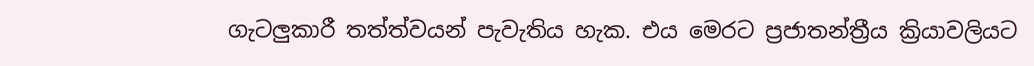ගැටලුකාරී තත්ත්වයන් පැවැතිය හැක. එය මෙරට ප්‍රජාතන්ත්‍රීය ක්‍රියාවලියට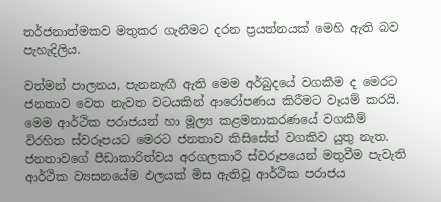තර්ජනාත්මකව මතුකර ගැනීමට දරන ප්‍රයත්නයක් මෙහි ඇති බව පැහැදිලිය.

වත්මන් පාලනය, පැනනැඟී ඇති මෙම අර්බුදයේ වගකීම ද මෙරට ජනතාව වෙත නැවත වටයකින් ආරෝපණය කිරීමට වෑයම් කරයි. මෙම ආර්ථික පරාජයන් හා මූල්‍ය කළමනාකරණයේ වගකීම් විරහිත ස්වරූපයට මෙරට ජනතාව කිසිසේත් වගකිව යුතු නැත. ජනතාවගේ පීඩාකාරිත්වය අරගලකාරී ස්වරූපයෙන් මතුවීම පැවැති ආර්ථික ව්‍යසනයේම ඵලයක් මිස ඇතිවූ ආර්ථික පරාජය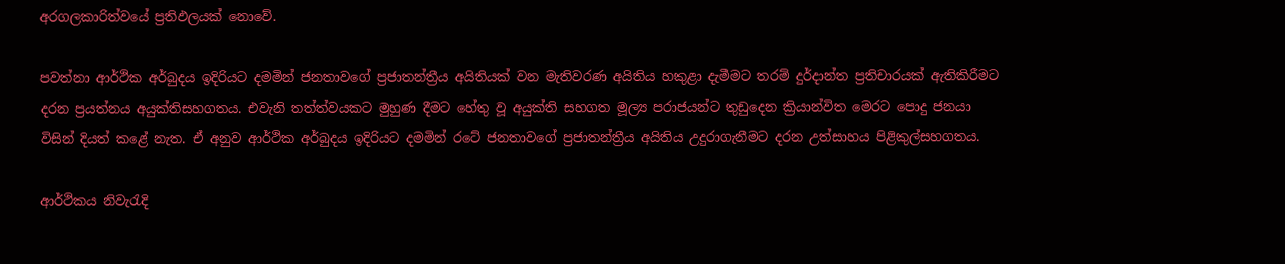අරගලකාරිත්වයේ ප්‍රතිඵලයක් නොවේ.

පවත්නා ආර්ථික අර්බුදය ඉදිරියට දමමින් ජනතාවගේ ප්‍රජාතන්ත්‍රීය අයිතියක් වන මැතිවරණ අයිතිය හකුළා දැමීමට තරම් දුර්දාන්ත ප්‍රතිචාරයක් ඇතිකිරීමට දරන ප්‍රයත්නය අයුක්තිසහගතය. එවැනි තත්ත්වයකට මුහුණ දීමට හේතු වූ අයුක්ති සහගත මූල්‍ය පරාජයන්ට තුඩුදෙන ක්‍රියාන්විත මෙරට පොදු ජනයා විසින් දියත් කළේ නැත. ඒ අනුව ආර්ථික අර්බුදය ඉදිරියට දමමින් රටේ ජනතාවගේ ප්‍රජාතන්ත්‍රීය අයිතිය උදුරාගැනීමට දරන උත්සාහය පිළිකුල්සහගතය.

ආර්ථිකය නිවැරැදි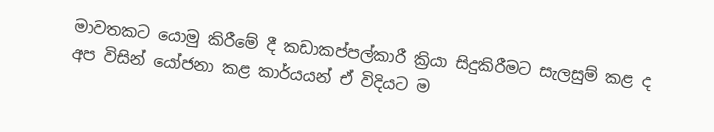මාවතකට යොමු කිරීමේ දී කඩාකප්පල්කාරී ක්‍රියා සිදුකිරීමට සැලසුම් කළ ද අප විසින් යෝජනා කළ කාර්යයන් ඒ විදියට ම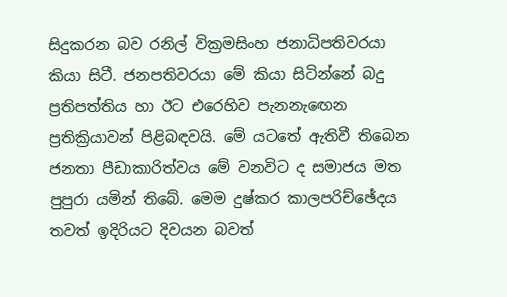සිදුකරන බව රනිල් වික්‍රමසිංහ ජනාධිපතිවරයා කියා සිටී. ජනපතිවරයා මේ කියා සිටින්නේ බදු ප්‍රතිපත්තිය හා ඊට එරෙහිව පැනනැඟෙන ප්‍රතික්‍රියාවන් පිළිබඳවයි. මේ යටතේ ඇතිවී තිබෙන ජනතා පීඩාකාරිත්වය මේ වනවිට ද සමාජය මත පුපුරා යමින් තිබේ. මෙම දුෂ්කර කාලපරිච්ඡේදය තවත් ඉදිරියට දිවයන බවත්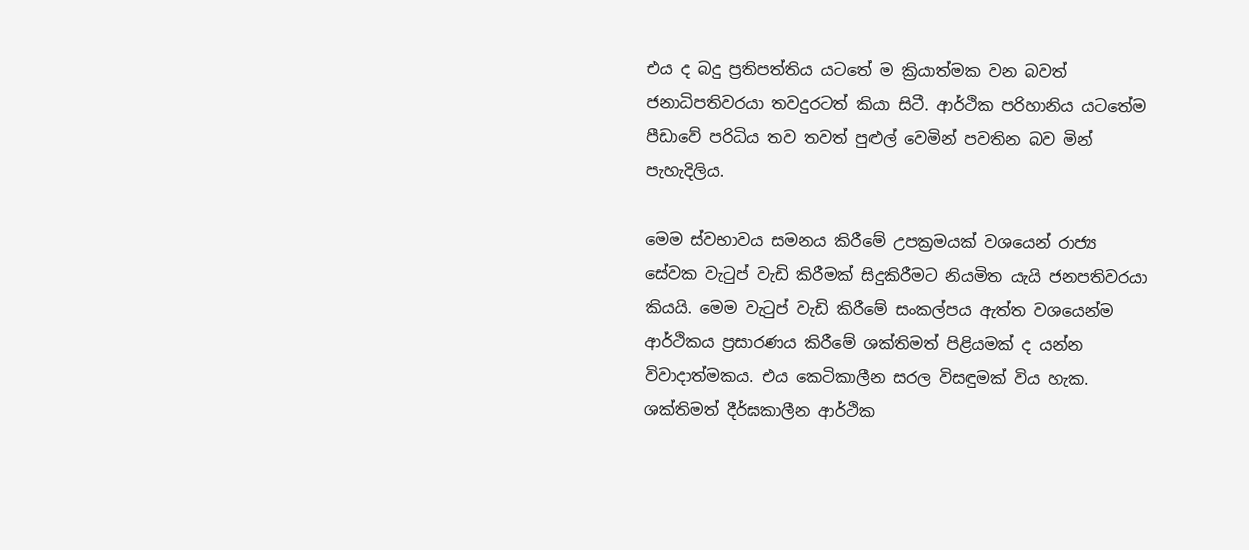එය ද බදු ප්‍රතිපත්තිය යටතේ ම ක්‍රියාත්මක වන බවත් ජනාධිපතිවරයා තවදුරටත් කියා සිටී. ආර්ථික පරිහානිය යටතේම පීඩාවේ පරිධිය තව තවත් පුළුල් වෙමින් පවතින බව මින් පැහැදිලිය.

මෙම ස්වභාවය සමනය කිරීමේ උපක්‍රමයක් වශයෙන් රාජ්‍ය සේවක වැටුප් වැඩි කිරීමක් සිදුකිරීමට නියමිත යැයි ජනපතිවරයා කියයි. මෙම වැටුප් වැඩි කිරීමේ සංකල්පය ඇත්ත වශයෙන්ම ආර්ථිකය ප්‍රසාරණය කිරීමේ ශක්තිමත් පිළියමක් ද යන්න විවාදාත්මකය. එය කෙටිකාලීන සරල විසඳුමක් විය හැක. ශක්තිමත් දීර්ඝකාලීන ආර්ථික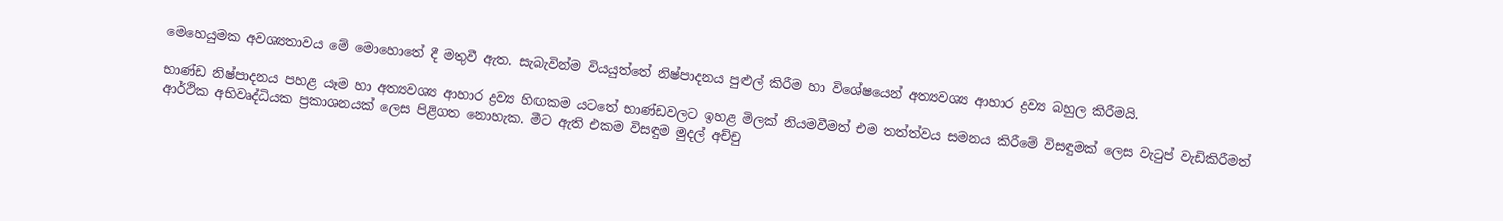මෙහෙයුමක අවශ්‍යතාවය මේ මොහොතේ දී මතුවී ඇත. සැබැවින්ම වියයුත්තේ නිෂ්පාදනය පුළුල් කිරීම හා විශේෂයෙන් අත්‍යවශ්‍ය ආහාර ද්‍රව්‍ය බහුල කිරීමයි.

භාණ්ඩ නිෂ්පාදනය පහළ යෑම හා අත්‍යවශ්‍ය ආහාර ද්‍රව්‍ය හිඟකම යටතේ භාණ්ඩවලට ඉහළ මිලක් නියමවීමත් එම තත්ත්වය සමනය කිරීමේ විසඳුමක් ලෙස වැටුප් වැඩිකිරීමත් ආර්ථික අභිවෘද්ධියක ප්‍රකාශනයක් ලෙස පිළිගත නොහැක. මීට ඇති එකම විසඳුම මුදල් අච්චු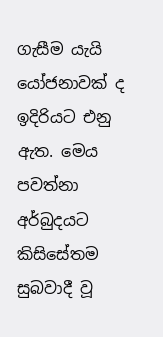ගැසීම යැයි යෝජනාවක් ද ඉදිරියට එනු ඇත. මෙය පවත්නා අර්බුදයට කිසිසේතම සුබවාදී වූ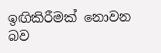ඉඟිකිරීමක් නොවන බව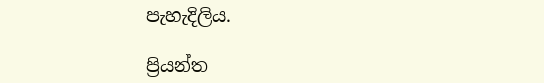පැහැදිලිය.

ප්‍රියන්ත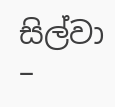සිල්වා –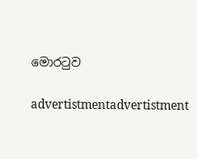මොරටුව

advertistmentadvertistment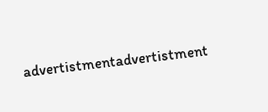advertistmentadvertistment